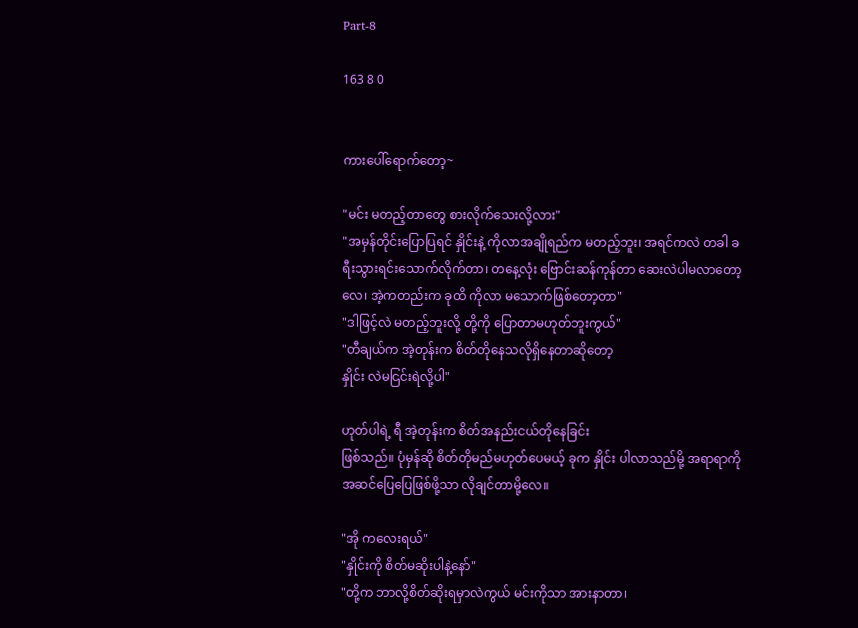Part-8

163 8 0


ကားပေါ်ရောက်တော့~

"မင်း မတည့်တာတွေ စားလိုက်သေးလို့လား"
"အမှန်တိုင်းပြောပြရင် နှိုင်းနဲ့ ကိုလာအချိုရည်က မတည့်ဘူး၊ အရင်ကလဲ တခါ ခရီးသွားရင်းသောက်လိုက်တာ၊ တနေ့လုံး ဗြောင်းဆန်ကုန်တာ ဆေးလဲပါမလာတော့လေ၊ အဲ့ကတည်းက ခုထိ ကိုလာ မသောက်ဖြစ်တော့တာ"
"ဒါဖြင့်လဲ မတည့်ဘူးလို့ တို့ကို ပြောတာမဟုတ်ဘူးကွယ်"
"တီချယ်က အဲ့တုန်းက စိတ်တိုနေသလိုရှိနေတာဆိုတော့
နှိုင်း လဲမငြင်းရဲလို့ပါ"

ဟုတ်ပါရဲ့ ရီ အဲ့တုန်းက စိတ်အနည်းငယ်တိုနေခြင်း
ဖြစ်သည်။ ပုံမှန်ဆို စိတ်တိုမည်မဟုတ်ပေမယ့် ခုက နှိုင်း ပါလာသည်မို့ အရာရာကို အဆင်ပြေပြေဖြစ်ဖို့သာ လိုချင်တာမို့လေ။

"အို ကလေးရယ်"
"နှိုင်းကို စိတ်မဆိုးပါနဲ့နော်"
"တို့က ဘာလို့စိတ်ဆိုးရမှာလဲကွယ် မင်းကိုသာ အားနာတာ၊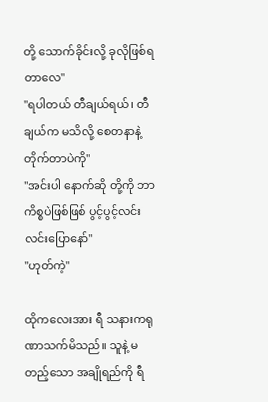တို့ သောက်ခိုင်းလို့ ခုလိုဖြစ်ရတာလေ"
"ရပါတယ် တီချယ်ရယ်၊ တီချယ်က မသိလို့ စေတနာနဲ့
တိုက်တာပဲကို"
"အင်းပါ နောက်ဆို တို့ကို ဘာကိစ္စပဲဖြစ်ဖြစ် ပွင့်ပွင့်လင်းလင်းပြောနော်"
"ဟုတ်ကဲ့"

ထိုကလေးအား ရီ သနားကရုဏာသက်မိသည်။ သူနဲ့ မတည့်သော အချိုရည်ကို ရီ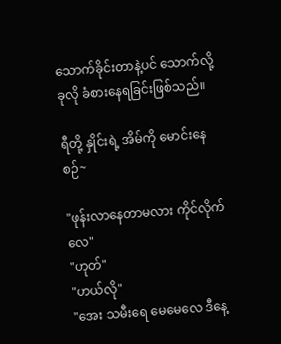သောက်ခိုင်းတာနဲ့ပင် သောက်လို့ ခုလို ခံစားနေရခြင်းဖြစ်သည်။

ရီတို့ နှိုင်းရဲ့ အိမ်ကို မောင်းနေစဉ်~

"ဖုန်းလာနေတာမလား ကိုင်လိုက်လေ"
"ဟုတ်"
"ဟယ်လို"
"အေး သမီးရေ မေမေလေ ဒီနေ့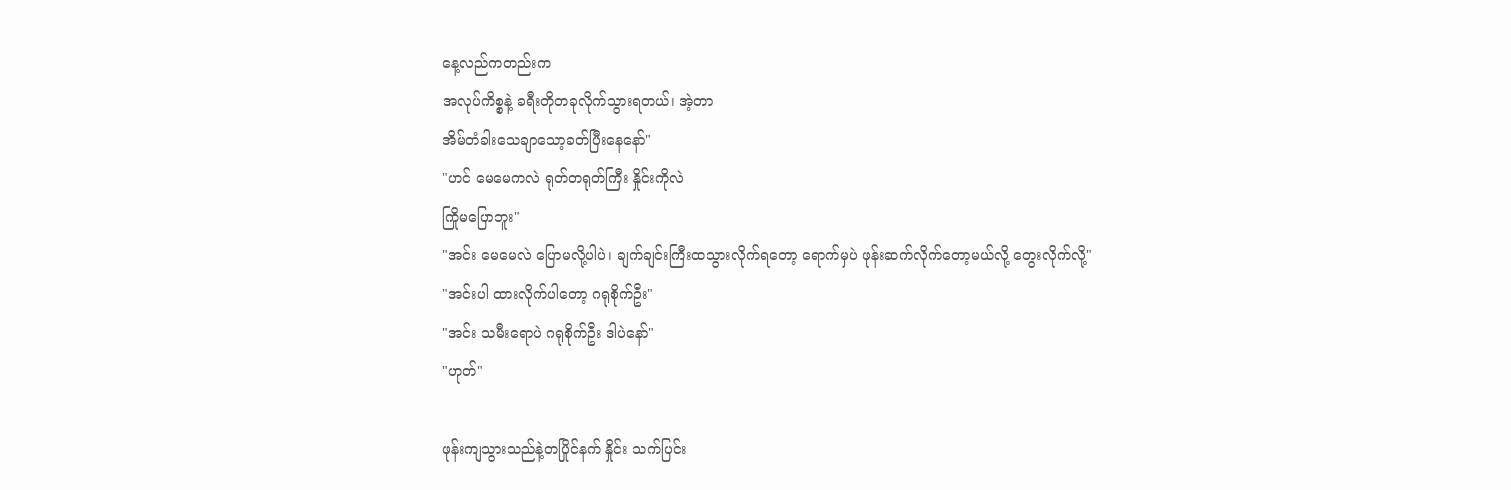နေ့လည်ကတည်းက
အလုပ်ကိစ္စနဲ့ ခရီးတိုတခုလိုက်သွားရတယ်၊ အဲ့တာ
အိမ်တံခါးသေချာသော့ခတ်ပြီးနေနော်"
"ဟင် မေမေကလဲ ရုတ်တရုတ်ကြီး နှိုင်းကိုလဲ
ကြိုမပြောဘူး"
"အင်း မေမေလဲ ပြောမလို့ပါပဲ၊ ချက်ချင်းကြီးထသွားလိုက်ရတော့ ရောက်မှပဲ ဖုန်းဆက်လိုက်တော့မယ်လို့ တွေးလိုက်လို့"
"အင်းပါ ထားလိုက်ပါတော့ ဂရုစိုက်ဦး"
"အင်း သမီးရောပဲ ဂရုစိုက်ဦး ဒါပဲနော်"
"ဟုတ်"

ဖုန်းကျသွားသည်နဲ့တပြိုင်နက် နှိုင်း သက်ပြင်း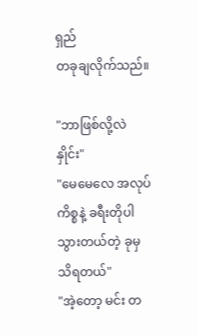ရှည်
တခုချလိုက်သည်။

"ဘာဖြစ်လို့လဲ နှိုင်း"
"မေမေလေ အလုပ်ကိစ္စနဲ့ ခရီးတိုပါသွားတယ်တဲ့ ခုမှ
သိရတယ်"
"အဲ့တော့ မင်း တ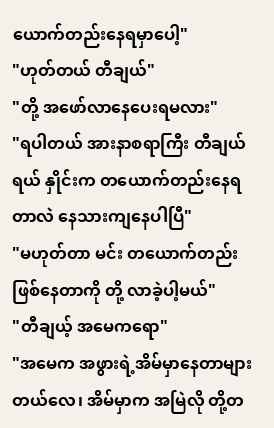ယောက်တည်းနေရမှာပေါ့"
"ဟုတ်တယ် တီချယ်"
"တို့ အဖော်လာနေပေးရမလား"
"ရပါတယ် အားနာစရာကြီး တီချယ်ရယ် နှိုင်းက တယောက်တည်းနေရတာလဲ နေသားကျနေပါပြီ"
"မဟုတ်တာ မင်း တယောက်တည်းဖြစ်နေတာကို တို့ လာခဲ့ပါ့မယ်"
"တီချယ့် အမေကရော"
"အမေက အဖွားရဲ့အိမ်မှာနေတာများတယ်လေ၊ အိမ်မှာက အမြဲလို တို့တ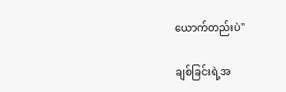ယောက်တည်းပဲ"

ချစ်ခြင်းရဲ့အ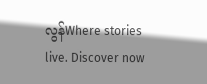လွန်Where stories live. Discover now